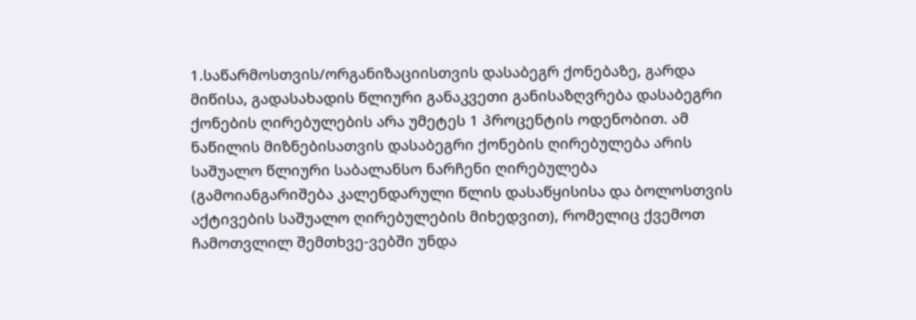1.საწარმოსთვის/ორგანიზაციისთვის დასაბეგრ ქონებაზე, გარდა მიწისა, გადასახადის წლიური განაკვეთი განისაზღვრება დასაბეგრი ქონების ღირებულების არა უმეტეს 1 პროცენტის ოდენობით. ამ ნაწილის მიზნებისათვის დასაბეგრი ქონების ღირებულება არის საშუალო წლიური საბალანსო ნარჩენი ღირებულება (გამოიანგარიშება კალენდარული წლის დასაწყისისა და ბოლოსთვის აქტივების საშუალო ღირებულების მიხედვით), რომელიც ქვემოთ ჩამოთვლილ შემთხვე-ვებში უნდა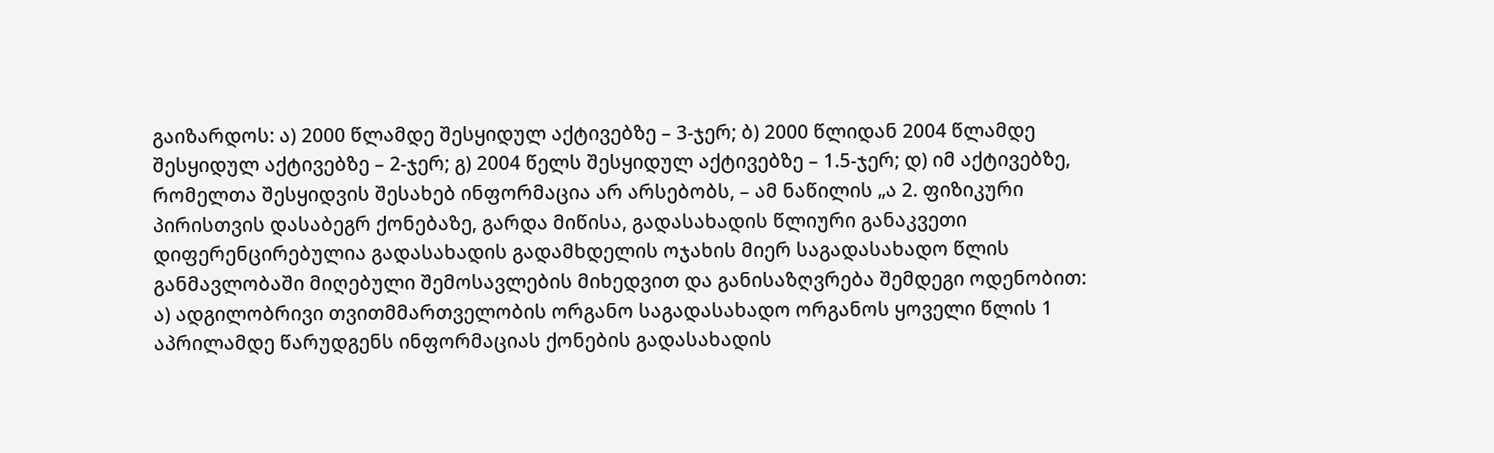გაიზარდოს: ა) 2000 წლამდე შესყიდულ აქტივებზე – 3-ჯერ; ბ) 2000 წლიდან 2004 წლამდე შესყიდულ აქტივებზე – 2-ჯერ; გ) 2004 წელს შესყიდულ აქტივებზე – 1.5-ჯერ; დ) იმ აქტივებზე, რომელთა შესყიდვის შესახებ ინფორმაცია არ არსებობს, – ამ ნაწილის „ა 2. ფიზიკური პირისთვის დასაბეგრ ქონებაზე, გარდა მიწისა, გადასახადის წლიური განაკვეთი დიფერენცირებულია გადასახადის გადამხდელის ოჯახის მიერ საგადასახადო წლის განმავლობაში მიღებული შემოსავლების მიხედვით და განისაზღვრება შემდეგი ოდენობით: ა) ადგილობრივი თვითმმართველობის ორგანო საგადასახადო ორგანოს ყოველი წლის 1 აპრილამდე წარუდგენს ინფორმაციას ქონების გადასახადის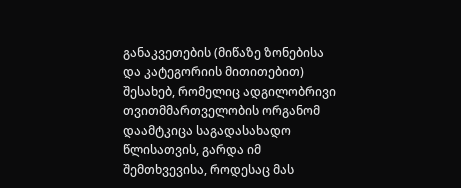განაკვეთების (მიწაზე ზონებისა და კატეგორიის მითითებით) შესახებ, რომელიც ადგილობრივი თვითმმართველობის ორგანომ დაამტკიცა საგადასახადო წლისათვის, გარდა იმ შემთხვევისა, როდესაც მას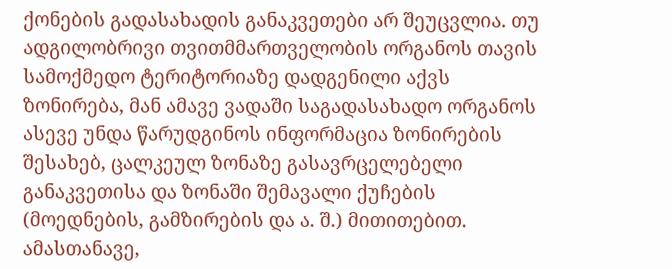ქონების გადასახადის განაკვეთები არ შეუცვლია. თუ ადგილობრივი თვითმმართველობის ორგანოს თავის სამოქმედო ტერიტორიაზე დადგენილი აქვს ზონირება, მან ამავე ვადაში საგადასახადო ორგანოს ასევე უნდა წარუდგინოს ინფორმაცია ზონირების შესახებ, ცალკეულ ზონაზე გასავრცელებელი განაკვეთისა და ზონაში შემავალი ქუჩების (მოედნების, გამზირების და ა. შ.) მითითებით. ამასთანავე,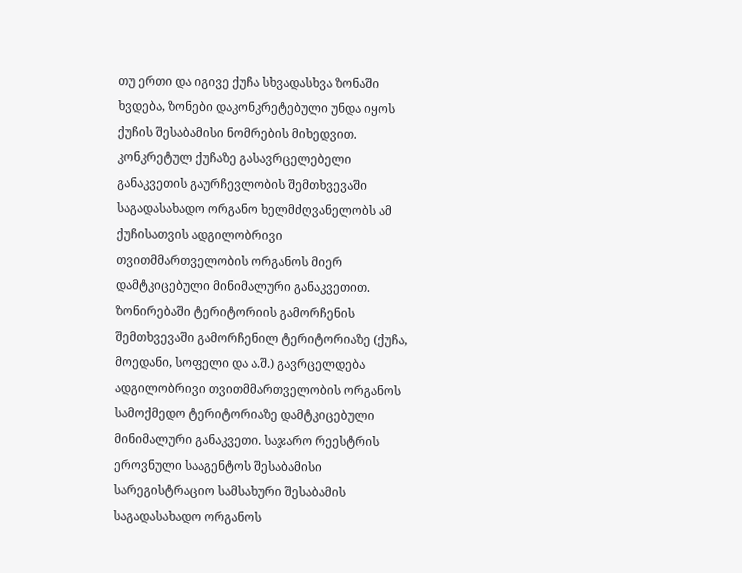თუ ერთი და იგივე ქუჩა სხვადასხვა ზონაში ხვდება, ზონები დაკონკრეტებული უნდა იყოს ქუჩის შესაბამისი ნომრების მიხედვით. კონკრეტულ ქუჩაზე გასავრცელებელი განაკვეთის გაურჩევლობის შემთხვევაში საგადასახადო ორგანო ხელმძღვანელობს ამ ქუჩისათვის ადგილობრივი თვითმმართველობის ორგანოს მიერ დამტკიცებული მინიმალური განაკვეთით. ზონირებაში ტერიტორიის გამორჩენის შემთხვევაში გამორჩენილ ტერიტორიაზე (ქუჩა, მოედანი, სოფელი და ა.შ.) გავრცელდება ადგილობრივი თვითმმართველობის ორგანოს სამოქმედო ტერიტორიაზე დამტკიცებული მინიმალური განაკვეთი. საჯარო რეესტრის ეროვნული სააგენტოს შესაბამისი სარეგისტრაციო სამსახური შესაბამის საგადასახადო ორგანოს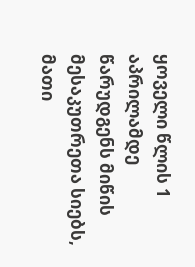ყოველი წლის 1 აპრილამდე წარუდგენს მიწის მესაკუთრეთა სიებს, მათი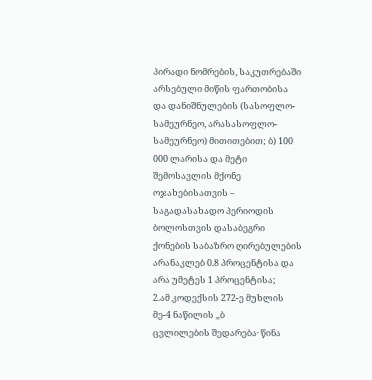პირადი ნომრების, საკუთრებაში არსებული მიწის ფართობისა და დანიშნულების (სასოფლო-სამეურნეო, არასასოფლო-სამეურნეო) მითითებით; ბ) 100 000 ლარისა და მეტი შემოსავლის მქონე ოჯახებისათვის – საგადასახადო პერიოდის ბოლოსთვის დასაბეგრი ქონების საბაზრო ღირებულების არანაკლებ 0.8 პროცენტისა და არა უმეტეს 1 პროცენტისა;
2.ამ კოდექსის 272-ე მუხლის მე-4 ნაწილის „ბ
ცვლილების შედარება· წინა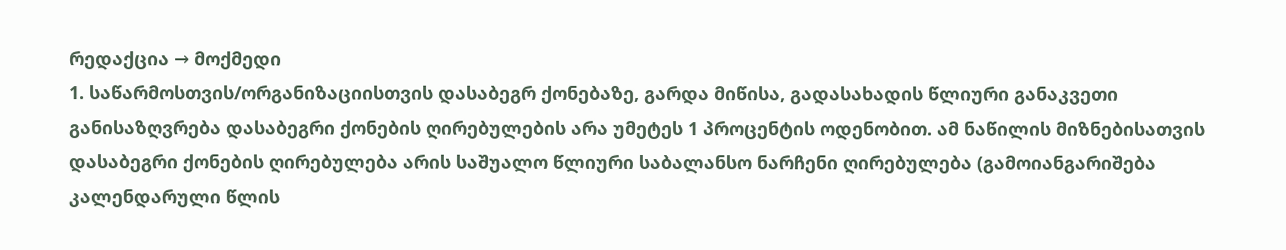რედაქცია → მოქმედი
1. საწარმოსთვის/ორგანიზაციისთვის დასაბეგრ ქონებაზე, გარდა მიწისა, გადასახადის წლიური განაკვეთი განისაზღვრება დასაბეგრი ქონების ღირებულების არა უმეტეს 1 პროცენტის ოდენობით. ამ ნაწილის მიზნებისათვის დასაბეგრი ქონების ღირებულება არის საშუალო წლიური საბალანსო ნარჩენი ღირებულება (გამოიანგარიშება კალენდარული წლის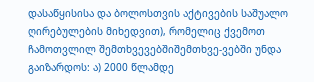დასაწყისისა და ბოლოსთვის აქტივების საშუალო ღირებულების მიხედვით), რომელიც ქვემოთ ჩამოთვლილ შემთხვევებშიშემთხვე-ვებში უნდა გაიზარდოს: ა) 2000 წლამდე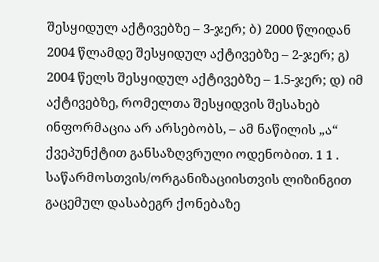შესყიდულ აქტივებზე – 3-ჯერ; ბ) 2000 წლიდან 2004 წლამდე შესყიდულ აქტივებზე – 2-ჯერ; გ) 2004 წელს შესყიდულ აქტივებზე – 1.5-ჯერ; დ) იმ აქტივებზე, რომელთა შესყიდვის შესახებ ინფორმაცია არ არსებობს, – ამ ნაწილის „ა“ ქვეპუნქტით განსაზღვრული ოდენობით. 1 1 . საწარმოსთვის/ორგანიზაციისთვის ლიზინგით გაცემულ დასაბეგრ ქონებაზე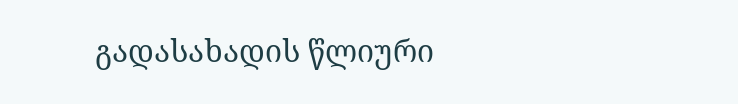გადასახადის წლიური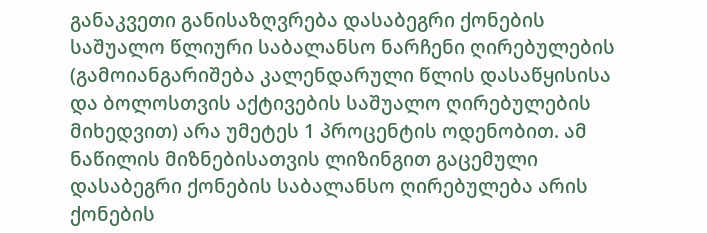განაკვეთი განისაზღვრება დასაბეგრი ქონების საშუალო წლიური საბალანსო ნარჩენი ღირებულების (გამოიანგარიშება კალენდარული წლის დასაწყისისა და ბოლოსთვის აქტივების საშუალო ღირებულების მიხედვით) არა უმეტეს 1 პროცენტის ოდენობით. ამ ნაწილის მიზნებისათვის ლიზინგით გაცემული დასაბეგრი ქონების საბალანსო ღირებულება არის ქონების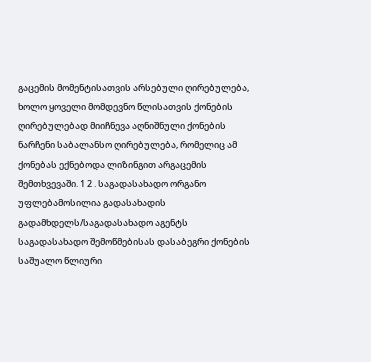გაცემის მომენტისათვის არსებული ღირებულება, ხოლო ყოველი მომდევნო წლისათვის ქონების ღირებულებად მიიჩნევა აღნიშნული ქონების ნარჩენი საბალანსო ღირებულება, რომელიც ამ ქონებას ექნებოდა ლიზინგით არგაცემის შემთხვევაში. 1 2 . საგადასახადო ორგანო უფლებამოსილია გადასახადის გადამხდელს/საგადასახადო აგენტს საგადასახადო შემოწმებისას დასაბეგრი ქონების საშუალო წლიური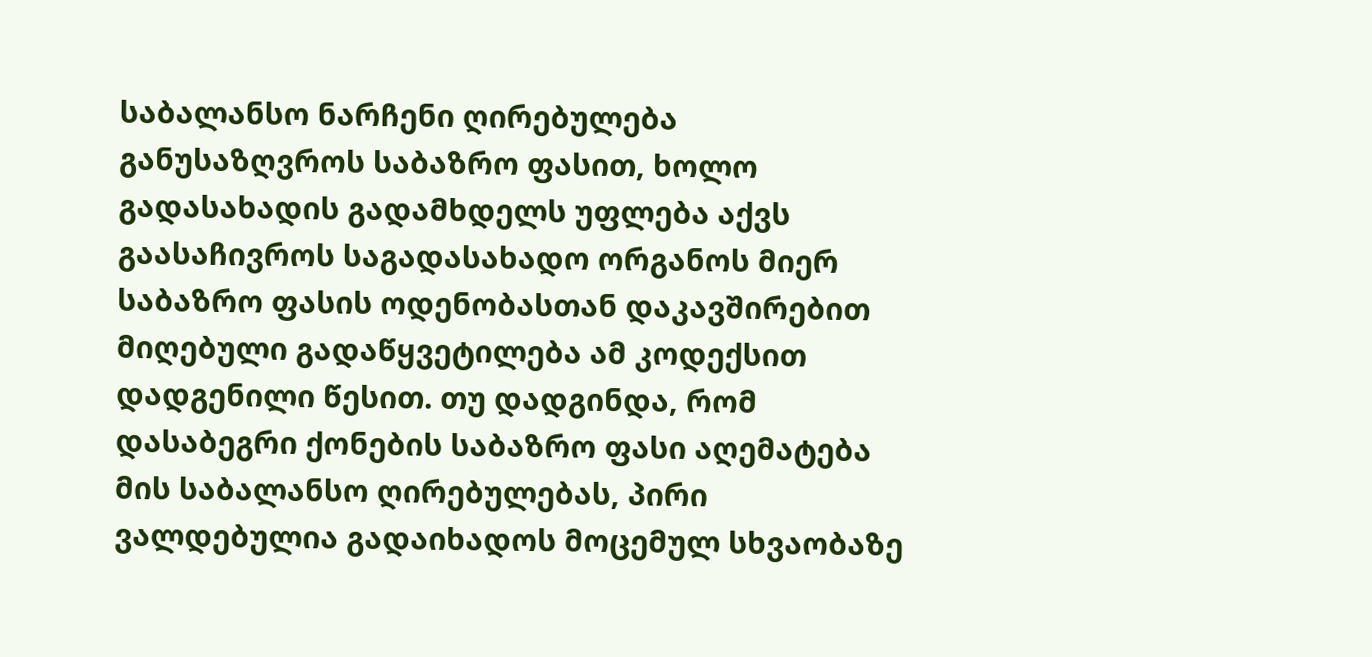საბალანსო ნარჩენი ღირებულება განუსაზღვროს საბაზრო ფასით, ხოლო გადასახადის გადამხდელს უფლება აქვს გაასაჩივროს საგადასახადო ორგანოს მიერ საბაზრო ფასის ოდენობასთან დაკავშირებით მიღებული გადაწყვეტილება ამ კოდექსით დადგენილი წესით. თუ დადგინდა, რომ დასაბეგრი ქონების საბაზრო ფასი აღემატება მის საბალანსო ღირებულებას, პირი ვალდებულია გადაიხადოს მოცემულ სხვაობაზე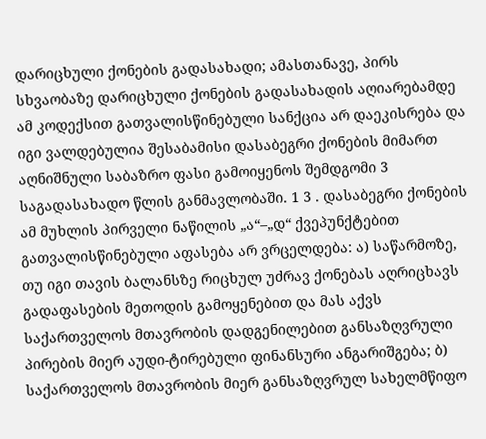დარიცხული ქონების გადასახადი; ამასთანავე, პირს სხვაობაზე დარიცხული ქონების გადასახადის აღიარებამდე ამ კოდექსით გათვალისწინებული სანქცია არ დაეკისრება და იგი ვალდებულია შესაბამისი დასაბეგრი ქონების მიმართ აღნიშნული საბაზრო ფასი გამოიყენოს შემდგომი 3 საგადასახადო წლის განმავლობაში. 1 3 . დასაბეგრი ქონების ამ მუხლის პირველი ნაწილის „ა“–„დ“ ქვეპუნქტებით გათვალისწინებული აფასება არ ვრცელდება: ა) საწარმოზე, თუ იგი თავის ბალანსზე რიცხულ უძრავ ქონებას აღრიცხავს გადაფასების მეთოდის გამოყენებით და მას აქვს საქართველოს მთავრობის დადგენილებით განსაზღვრული პირების მიერ აუდი-ტირებული ფინანსური ანგარიშგება; ბ) საქართველოს მთავრობის მიერ განსაზღვრულ სახელმწიფო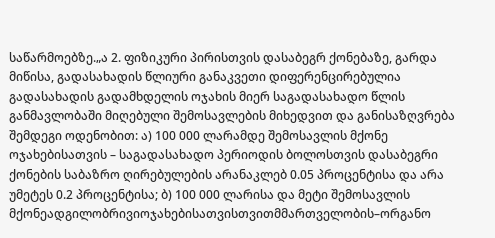საწარმოებზე.„ა 2. ფიზიკური პირისთვის დასაბეგრ ქონებაზე, გარდა მიწისა, გადასახადის წლიური განაკვეთი დიფერენცირებულია გადასახადის გადამხდელის ოჯახის მიერ საგადასახადო წლის განმავლობაში მიღებული შემოსავლების მიხედვით და განისაზღვრება შემდეგი ოდენობით: ა) 100 000 ლარამდე შემოსავლის მქონე ოჯახებისათვის – საგადასახადო პერიოდის ბოლოსთვის დასაბეგრი ქონების საბაზრო ღირებულების არანაკლებ 0.05 პროცენტისა და არა უმეტეს 0.2 პროცენტისა; ბ) 100 000 ლარისა და მეტი შემოსავლის მქონეადგილობრივიოჯახებისათვისთვითმმართველობის–ორგანო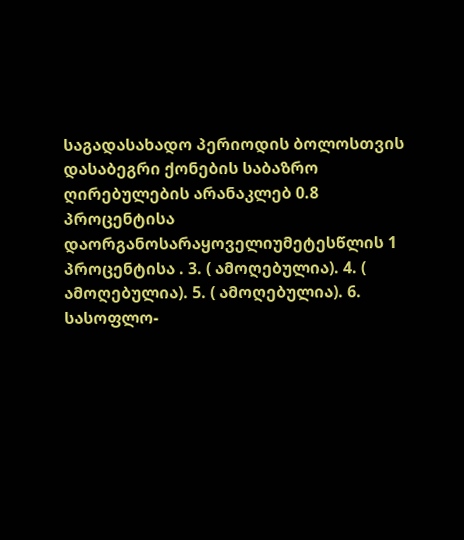საგადასახადო პერიოდის ბოლოსთვის დასაბეგრი ქონების საბაზრო ღირებულების არანაკლებ 0.8 პროცენტისა დაორგანოსარაყოველიუმეტესწლის 1 პროცენტისა . 3. ( ამოღებულია). 4. ( ამოღებულია). 5. ( ამოღებულია). 6. სასოფლო-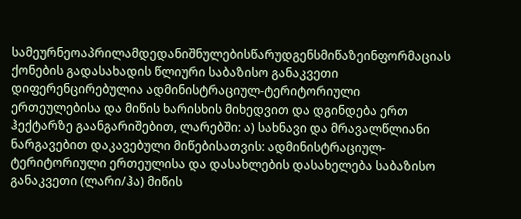სამეურნეოაპრილამდედანიშნულებისწარუდგენსმიწაზეინფორმაციას ქონების გადასახადის წლიური საბაზისო განაკვეთი დიფერენცირებულია ადმინისტრაციულ-ტერიტორიული ერთეულებისა და მიწის ხარისხის მიხედვით და დგინდება ერთ ჰექტარზე გაანგარიშებით, ლარებში: ა) სახნავი და მრავალწლიანი ნარგავებით დაკავებული მიწებისათვის: ადმინისტრაციულ-ტერიტორიული ერთეულისა და დასახლების დასახელება საბაზისო განაკვეთი (ლარი/ჰა) მიწის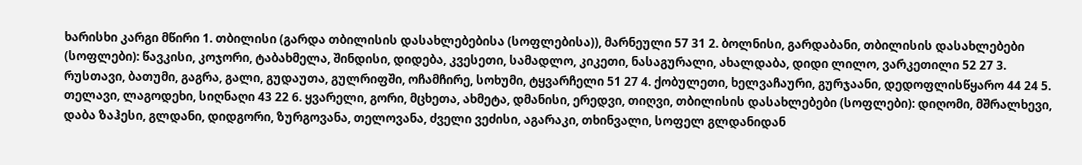ხარისხი კარგი მწირი 1. თბილისი (გარდა თბილისის დასახლებებისა (სოფლებისა)), მარნეული 57 31 2. ბოლნისი, გარდაბანი, თბილისის დასახლებები (სოფლები): წავკისი, კოჯორი, ტაბახმელა, შინდისი, დიდება, კვესეთი, სამადლო, კიკეთი, ნასაგურალი, ახალდაბა, დიდი ლილო, ვარკეთილი 52 27 3. რუსთავი, ბათუმი, გაგრა, გალი, გუდაუთა, გულრიფში, ოჩამჩირე, სოხუმი, ტყვარჩელი 51 27 4. ქობულეთი, ხელვაჩაური, გურჯაანი, დედოფლისწყარო 44 24 5. თელავი, ლაგოდეხი, სიღნაღი 43 22 6. ყვარელი, გორი, მცხეთა, ახმეტა, დმანისი, ერედვი, თიღვი, თბილისის დასახლებები (სოფლები): დიღომი, მშრალხევი, დაბა ზაჰესი, გლდანი, დიდგორი, ზურგოვანა, თელოვანა, ძველი ვეძისი, აგარაკი, თხინვალი, სოფელ გლდანიდან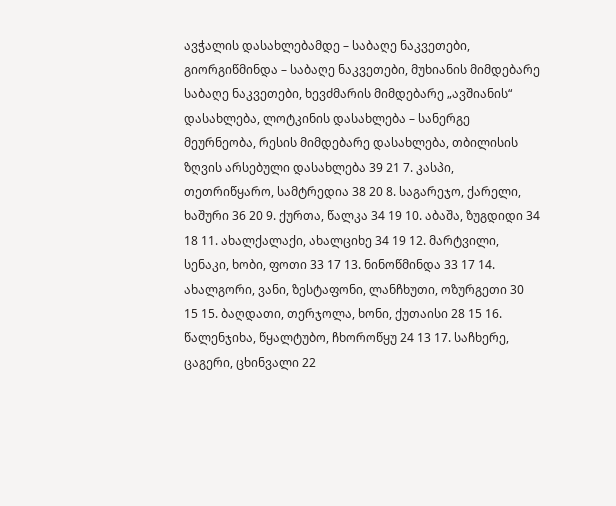ავჭალის დასახლებამდე – საბაღე ნაკვეთები, გიორგიწმინდა – საბაღე ნაკვეთები, მუხიანის მიმდებარე საბაღე ნაკვეთები, ხევძმარის მიმდებარე „ავშიანის“ დასახლება, ლოტკინის დასახლება – სანერგე მეურნეობა, რესის მიმდებარე დასახლება, თბილისის ზღვის არსებული დასახლება 39 21 7. კასპი, თეთრიწყარო, სამტრედია 38 20 8. საგარეჯო, ქარელი, ხაშური 36 20 9. ქურთა, წალკა 34 19 10. აბაშა, ზუგდიდი 34 18 11. ახალქალაქი, ახალციხე 34 19 12. მარტვილი, სენაკი, ხობი, ფოთი 33 17 13. ნინოწმინდა 33 17 14. ახალგორი, ვანი, ზესტაფონი, ლანჩხუთი, ოზურგეთი 30 15 15. ბაღდათი, თერჯოლა, ხონი, ქუთაისი 28 15 16. წალენჯიხა, წყალტუბო, ჩხოროწყუ 24 13 17. საჩხერე, ცაგერი, ცხინვალი 22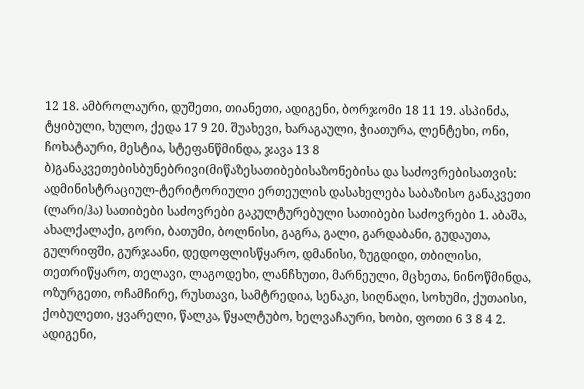12 18. ამბროლაური, დუშეთი, თიანეთი, ადიგენი, ბორჯომი 18 11 19. ასპინძა, ტყიბული, ხულო, ქედა 17 9 20. შუახევი, ხარაგაული, ჭიათურა, ლენტეხი, ონი, ჩოხატაური, მესტია, სტეფანწმინდა, ჯავა 13 8 ბ)განაკვეთებისბუნებრივი(მიწაზესათიბებისაზონებისა და საძოვრებისათვის: ადმინისტრაციულ-ტერიტორიული ერთეულის დასახელება საბაზისო განაკვეთი (ლარი/ჰა) სათიბები საძოვრები გაკულტურებული სათიბები საძოვრები 1. აბაშა, ახალქალაქი, გორი, ბათუმი, ბოლნისი, გაგრა, გალი, გარდაბანი, გუდაუთა, გულრიფში, გურჯაანი, დედოფლისწყარო, დმანისი, ზუგდიდი, თბილისი, თეთრიწყარო, თელავი, ლაგოდეხი, ლანჩხუთი, მარნეული, მცხეთა, ნინოწმინდა, ოზურგეთი, ოჩამჩირე, რუსთავი, სამტრედია, სენაკი, სიღნაღი, სოხუმი, ქუთაისი, ქობულეთი, ყვარელი, წალკა, წყალტუბო, ხელვაჩაური, ხობი, ფოთი 6 3 8 4 2. ადიგენი,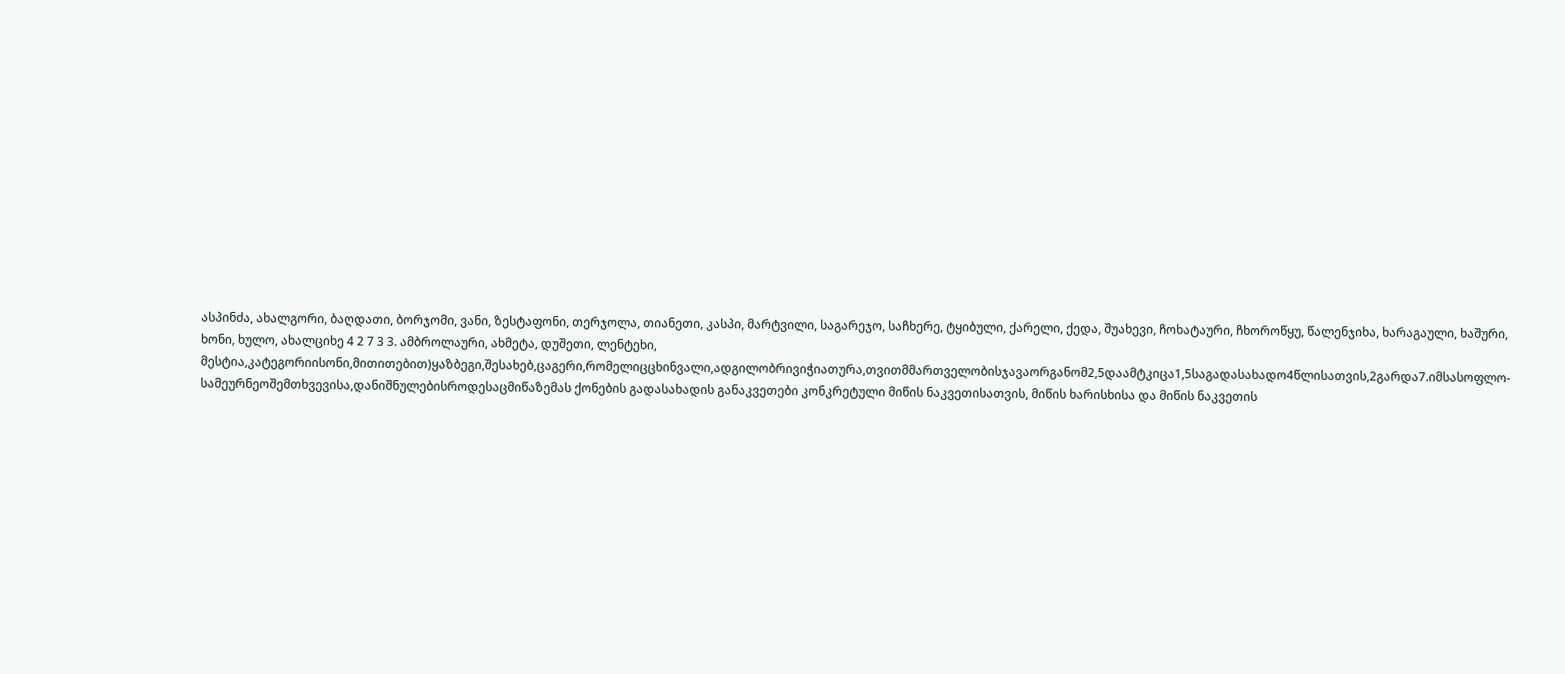ასპინძა, ახალგორი, ბაღდათი, ბორჯომი, ვანი, ზესტაფონი, თერჯოლა, თიანეთი, კასპი, მარტვილი, საგარეჯო, საჩხერე, ტყიბული, ქარელი, ქედა, შუახევი, ჩოხატაური, ჩხოროწყუ, წალენჯიხა, ხარაგაული, ხაშური, ხონი, ხულო, ახალციხე 4 2 7 3 3. ამბროლაური, ახმეტა, დუშეთი, ლენტეხი, მესტია,კატეგორიისონი,მითითებით)ყაზბეგი,შესახებ,ცაგერი,რომელიცცხინვალი,ადგილობრივიჭიათურა,თვითმმართველობისჯავაორგანომ2,5დაამტკიცა1,5საგადასახადო4წლისათვის,2გარდა7.იმსასოფლო-სამეურნეოშემთხვევისა,დანიშნულებისროდესაცმიწაზემას ქონების გადასახადის განაკვეთები კონკრეტული მიწის ნაკვეთისათვის, მიწის ხარისხისა და მიწის ნაკვეთის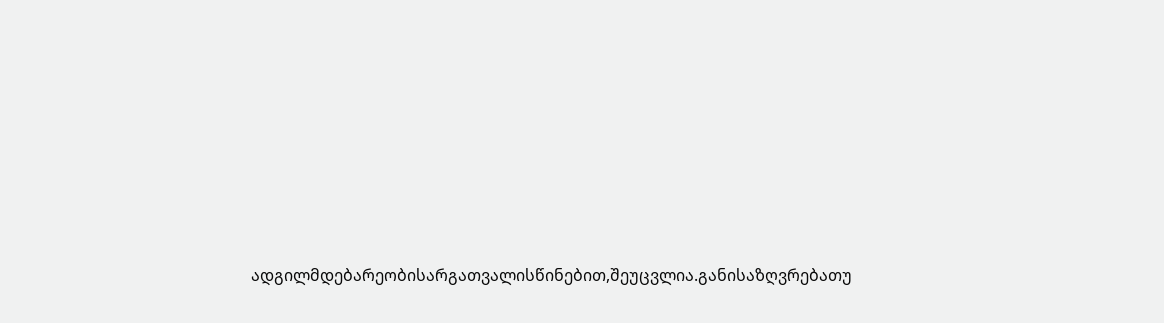ადგილმდებარეობისარგათვალისწინებით,შეუცვლია.განისაზღვრებათუ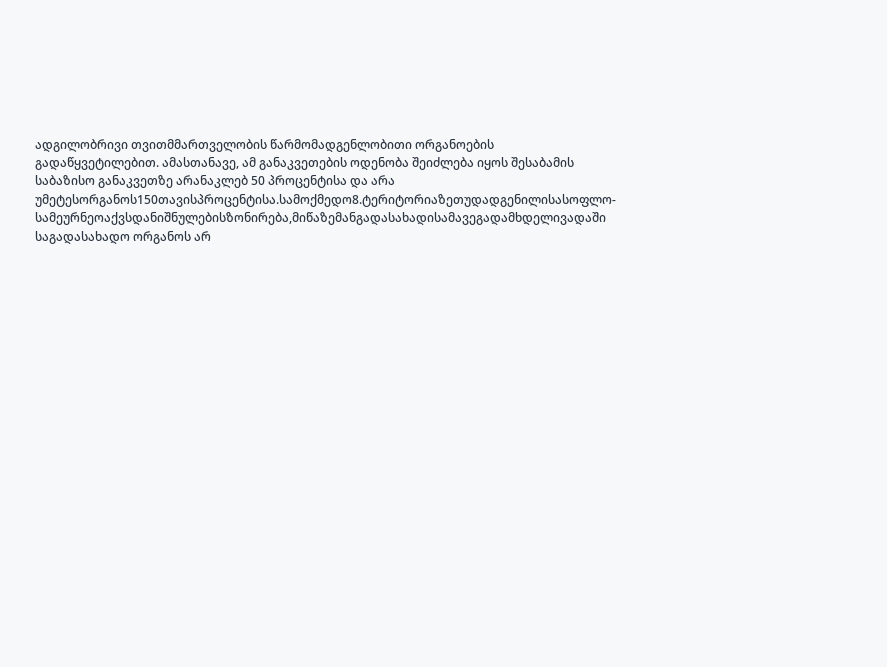ადგილობრივი თვითმმართველობის წარმომადგენლობითი ორგანოების გადაწყვეტილებით. ამასთანავე, ამ განაკვეთების ოდენობა შეიძლება იყოს შესაბამის საბაზისო განაკვეთზე არანაკლებ 50 პროცენტისა და არა უმეტესორგანოს150თავისპროცენტისა.სამოქმედო8.ტერიტორიაზეთუდადგენილისასოფლო-სამეურნეოაქვსდანიშნულებისზონირება,მიწაზემანგადასახადისამავეგადამხდელივადაში საგადასახადო ორგანოს არ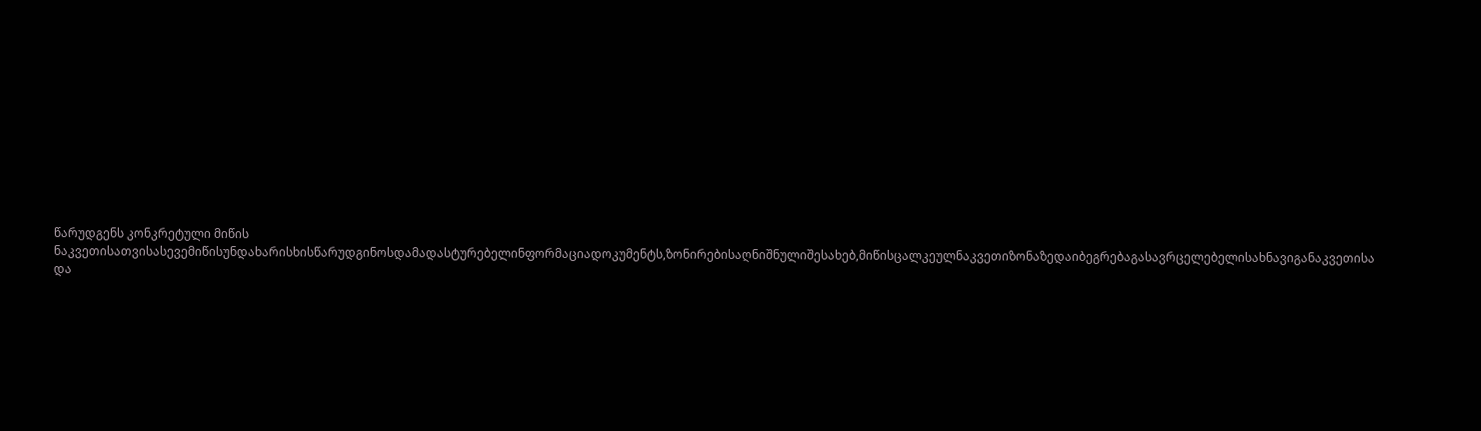წარუდგენს კონკრეტული მიწის ნაკვეთისათვისასევემიწისუნდახარისხისწარუდგინოსდამადასტურებელინფორმაციადოკუმენტს,ზონირებისაღნიშნულიშესახებ,მიწისცალკეულნაკვეთიზონაზედაიბეგრებაგასავრცელებელისახნავიგანაკვეთისა და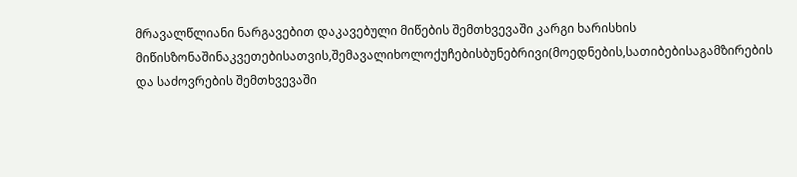მრავალწლიანი ნარგავებით დაკავებული მიწების შემთხვევაში კარგი ხარისხის მიწისზონაშინაკვეთებისათვის,შემავალიხოლოქუჩებისბუნებრივი(მოედნების,სათიბებისაგამზირების და საძოვრების შემთხვევაში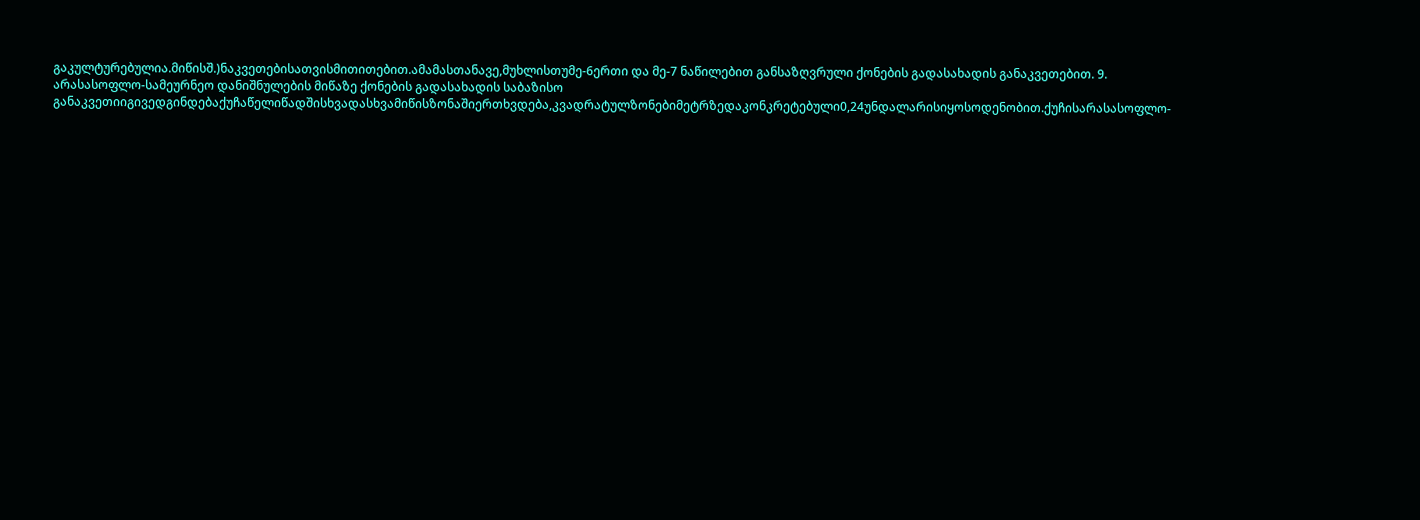გაკულტურებულია.მიწისშ.)ნაკვეთებისათვისმითითებით.ამამასთანავე,მუხლისთუმე-6ერთი და მე-7 ნაწილებით განსაზღვრული ქონების გადასახადის განაკვეთებით. 9. არასასოფლო-სამეურნეო დანიშნულების მიწაზე ქონების გადასახადის საბაზისო განაკვეთიიგივედგინდებაქუჩაწელიწადშისხვადასხვამიწისზონაშიერთხვდება,კვადრატულზონებიმეტრზედაკონკრეტებული0,24უნდალარისიყოსოდენობით.ქუჩისარასასოფლო-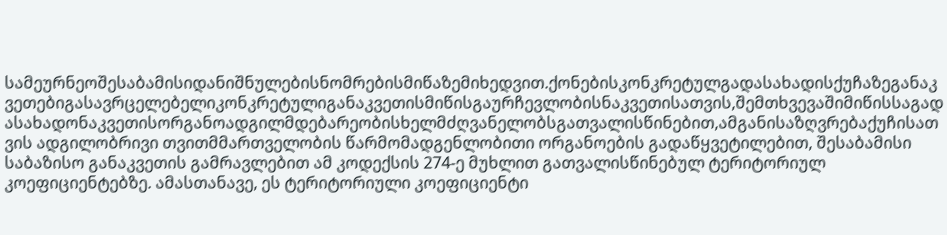სამეურნეოშესაბამისიდანიშნულებისნომრებისმიწაზემიხედვით.ქონებისკონკრეტულგადასახადისქუჩაზეგანაკვეთებიგასავრცელებელიკონკრეტულიგანაკვეთისმიწისგაურჩევლობისნაკვეთისათვის,შემთხვევაშიმიწისსაგადასახადონაკვეთისორგანოადგილმდებარეობისხელმძღვანელობსგათვალისწინებით,ამგანისაზღვრებაქუჩისათვის ადგილობრივი თვითმმართველობის წარმომადგენლობითი ორგანოების გადაწყვეტილებით, შესაბამისი საბაზისო განაკვეთის გამრავლებით ამ კოდექსის 274-ე მუხლით გათვალისწინებულ ტერიტორიულ კოეფიციენტებზე. ამასთანავე, ეს ტერიტორიული კოეფიციენტი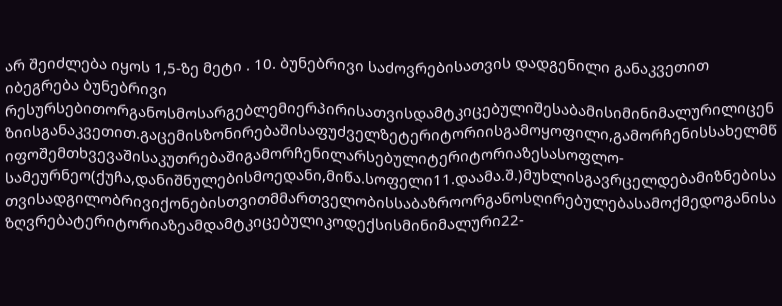არ შეიძლება იყოს 1,5-ზე მეტი . 10. ბუნებრივი საძოვრებისათვის დადგენილი განაკვეთით იბეგრება ბუნებრივი რესურსებითორგანოსმოსარგებლემიერპირისათვისდამტკიცებულიშესაბამისიმინიმალურილიცენზიისგანაკვეთით.გაცემისზონირებაშისაფუძველზეტერიტორიისგამოყოფილი,გამორჩენისსახელმწიფოშემთხვევაშისაკუთრებაშიგამორჩენილარსებულიტერიტორიაზესასოფლო-სამეურნეო(ქუჩა,დანიშნულებისმოედანი,მიწა.სოფელი11.დაამა.შ.)მუხლისგავრცელდებამიზნებისათვისადგილობრივიქონებისთვითმმართველობისსაბაზროორგანოსღირებულებასამოქმედოგანისაზღვრებატერიტორიაზეამდამტკიცებულიკოდექსისმინიმალური22-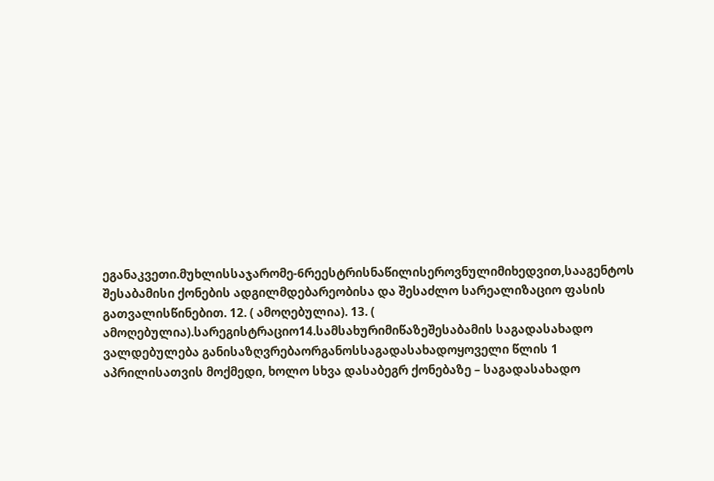ეგანაკვეთი.მუხლისსაჯარომე-6რეესტრისნაწილისეროვნულიმიხედვით,სააგენტოს შესაბამისი ქონების ადგილმდებარეობისა და შესაძლო სარეალიზაციო ფასის გათვალისწინებით. 12. ( ამოღებულია). 13. ( ამოღებულია).სარეგისტრაციო14.სამსახურიმიწაზეშესაბამის საგადასახადო ვალდებულება განისაზღვრებაორგანოსსაგადასახადოყოველი წლის 1 აპრილისათვის მოქმედი, ხოლო სხვა დასაბეგრ ქონებაზე – საგადასახადო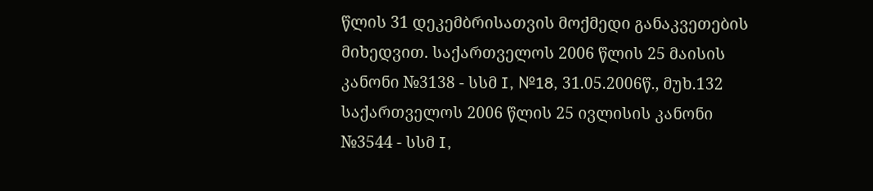წლის 31 დეკემბრისათვის მოქმედი განაკვეთების მიხედვით. საქართველოს 2006 წლის 25 მაისის კანონი №3138 - სსმ I, №18, 31.05.2006წ., მუხ.132 საქართველოს 2006 წლის 25 ივლისის კანონი №3544 - სსმ I,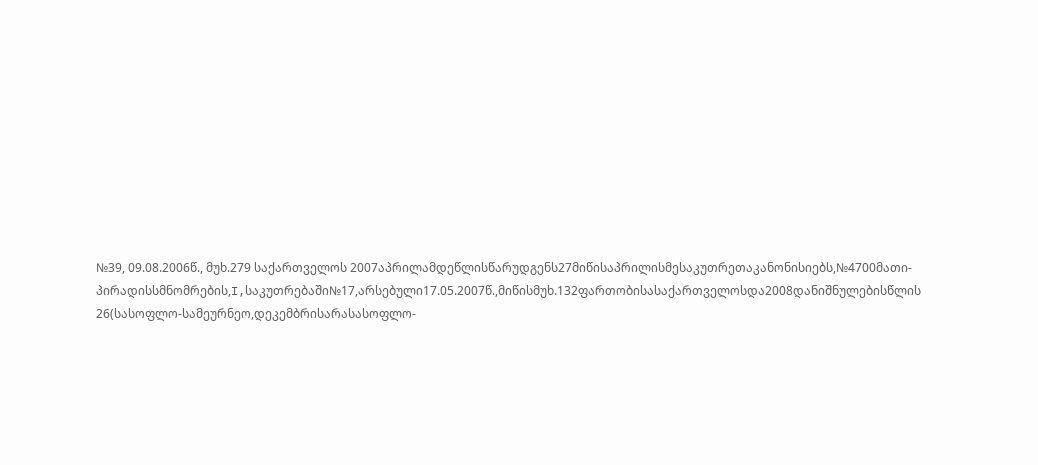№39, 09.08.2006წ., მუხ.279 საქართველოს 2007აპრილამდეწლისწარუდგენს27მიწისაპრილისმესაკუთრეთაკანონისიებს,№4700მათი-პირადისსმნომრების,I,საკუთრებაში№17,არსებული17.05.2007წ.,მიწისმუხ.132ფართობისასაქართველოსდა2008დანიშნულებისწლის 26(სასოფლო-სამეურნეო,დეკემბრისარასასოფლო-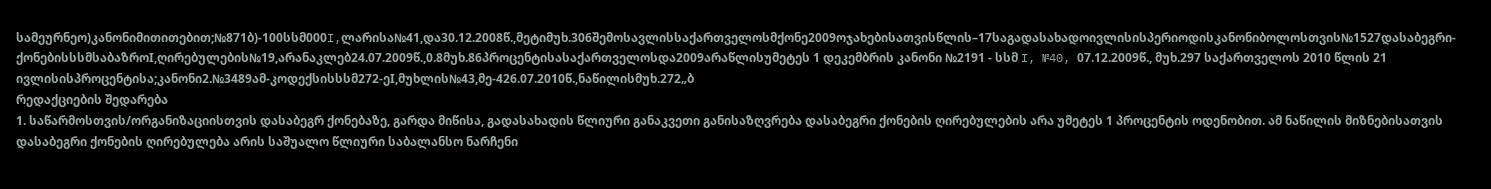სამეურნეო)კანონიმითითებით;№871ბ)-100სსმ000I,ლარისა№41,და30.12.2008წ.,მეტიმუხ.306შემოსავლისსაქართველოსმქონე2009ოჯახებისათვისწლის–17საგადასახადოივლისისპერიოდისკანონიბოლოსთვის№1527დასაბეგრი-ქონებისსსმსაბაზროI,ღირებულების№19,არანაკლებ24.07.2009წ.,0.8მუხ.86პროცენტისასაქართველოსდა2009არაწლისუმეტეს 1 დეკემბრის კანონი №2191 - სსმ I, №40, 07.12.2009წ., მუხ.297 საქართველოს 2010 წლის 21 ივლისისპროცენტისა;კანონი2.№3489ამ-კოდექსისსსმ272-ეI,მუხლის№43,მე-426.07.2010წ.,ნაწილისმუხ.272„ბ
რედაქციების შედარება
1. საწარმოსთვის/ორგანიზაციისთვის დასაბეგრ ქონებაზე, გარდა მიწისა, გადასახადის წლიური განაკვეთი განისაზღვრება დასაბეგრი ქონების ღირებულების არა უმეტეს 1 პროცენტის ოდენობით. ამ ნაწილის მიზნებისათვის დასაბეგრი ქონების ღირებულება არის საშუალო წლიური საბალანსო ნარჩენი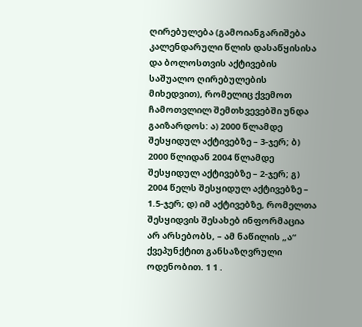ღირებულება (გამოიანგარიშება კალენდარული წლის დასაწყისისა და ბოლოსთვის აქტივების საშუალო ღირებულების მიხედვით), რომელიც ქვემოთ ჩამოთვლილ შემთხვევებში უნდა გაიზარდოს: ა) 2000 წლამდე შესყიდულ აქტივებზე – 3-ჯერ; ბ) 2000 წლიდან 2004 წლამდე შესყიდულ აქტივებზე – 2-ჯერ; გ) 2004 წელს შესყიდულ აქტივებზე – 1.5-ჯერ; დ) იმ აქტივებზე, რომელთა შესყიდვის შესახებ ინფორმაცია არ არსებობს, – ამ ნაწილის „ა“ ქვეპუნქტით განსაზღვრული ოდენობით. 1 1 .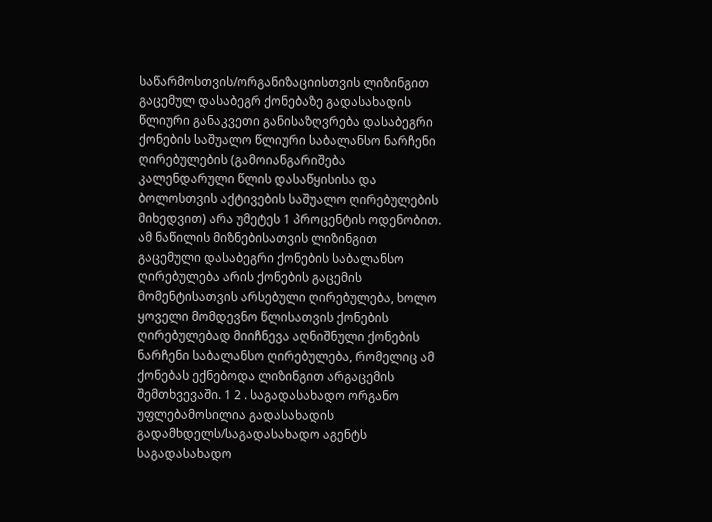საწარმოსთვის/ორგანიზაციისთვის ლიზინგით გაცემულ დასაბეგრ ქონებაზე გადასახადის წლიური განაკვეთი განისაზღვრება დასაბეგრი ქონების საშუალო წლიური საბალანსო ნარჩენი ღირებულების (გამოიანგარიშება კალენდარული წლის დასაწყისისა და ბოლოსთვის აქტივების საშუალო ღირებულების მიხედვით) არა უმეტეს 1 პროცენტის ოდენობით. ამ ნაწილის მიზნებისათვის ლიზინგით გაცემული დასაბეგრი ქონების საბალანსო ღირებულება არის ქონების გაცემის მომენტისათვის არსებული ღირებულება, ხოლო ყოველი მომდევნო წლისათვის ქონების ღირებულებად მიიჩნევა აღნიშნული ქონების ნარჩენი საბალანსო ღირებულება, რომელიც ამ ქონებას ექნებოდა ლიზინგით არგაცემის შემთხვევაში. 1 2 . საგადასახადო ორგანო უფლებამოსილია გადასახადის გადამხდელს/საგადასახადო აგენტს საგადასახადო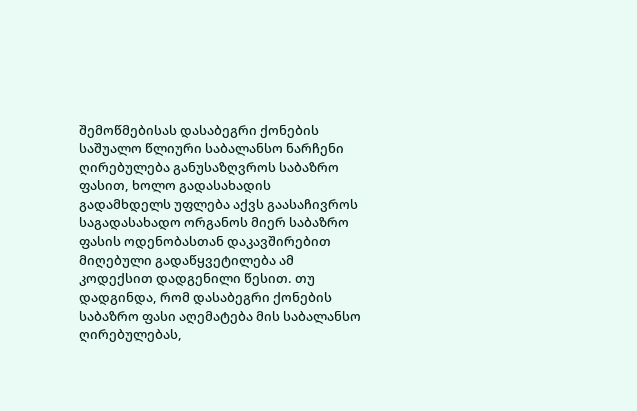შემოწმებისას დასაბეგრი ქონების საშუალო წლიური საბალანსო ნარჩენი ღირებულება განუსაზღვროს საბაზრო ფასით, ხოლო გადასახადის გადამხდელს უფლება აქვს გაასაჩივროს საგადასახადო ორგანოს მიერ საბაზრო ფასის ოდენობასთან დაკავშირებით მიღებული გადაწყვეტილება ამ კოდექსით დადგენილი წესით. თუ დადგინდა, რომ დასაბეგრი ქონების საბაზრო ფასი აღემატება მის საბალანსო ღირებულებას,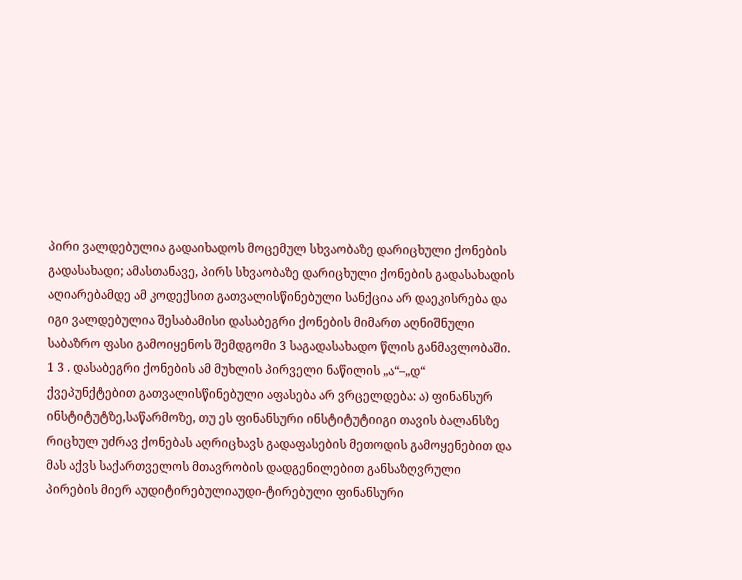პირი ვალდებულია გადაიხადოს მოცემულ სხვაობაზე დარიცხული ქონების გადასახადი; ამასთანავე, პირს სხვაობაზე დარიცხული ქონების გადასახადის აღიარებამდე ამ კოდექსით გათვალისწინებული სანქცია არ დაეკისრება და იგი ვალდებულია შესაბამისი დასაბეგრი ქონების მიმართ აღნიშნული საბაზრო ფასი გამოიყენოს შემდგომი 3 საგადასახადო წლის განმავლობაში. 1 3 . დასაბეგრი ქონების ამ მუხლის პირველი ნაწილის „ა“–„დ“ ქვეპუნქტებით გათვალისწინებული აფასება არ ვრცელდება: ა) ფინანსურ ინსტიტუტზე,საწარმოზე, თუ ეს ფინანსური ინსტიტუტიიგი თავის ბალანსზე რიცხულ უძრავ ქონებას აღრიცხავს გადაფასების მეთოდის გამოყენებით და მას აქვს საქართველოს მთავრობის დადგენილებით განსაზღვრული პირების მიერ აუდიტირებულიაუდი-ტირებული ფინანსური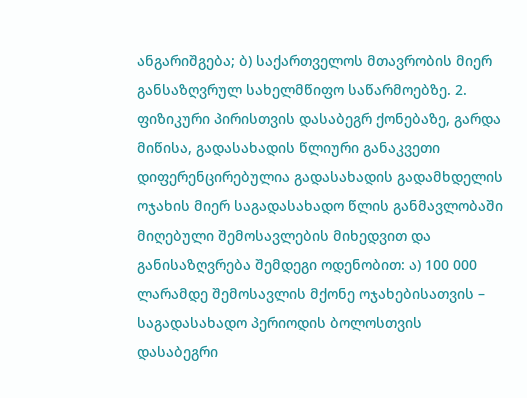ანგარიშგება; ბ) საქართველოს მთავრობის მიერ განსაზღვრულ სახელმწიფო საწარმოებზე. 2. ფიზიკური პირისთვის დასაბეგრ ქონებაზე, გარდა მიწისა, გადასახადის წლიური განაკვეთი დიფერენცირებულია გადასახადის გადამხდელის ოჯახის მიერ საგადასახადო წლის განმავლობაში მიღებული შემოსავლების მიხედვით და განისაზღვრება შემდეგი ოდენობით: ა) 100 000 ლარამდე შემოსავლის მქონე ოჯახებისათვის – საგადასახადო პერიოდის ბოლოსთვის დასაბეგრი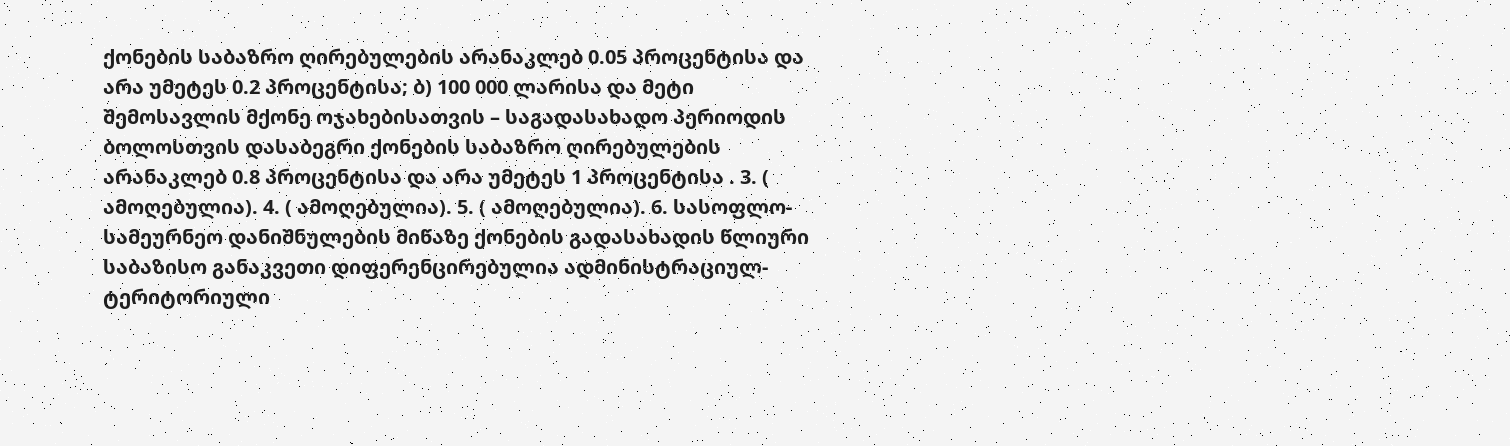ქონების საბაზრო ღირებულების არანაკლებ 0.05 პროცენტისა და არა უმეტეს 0.2 პროცენტისა; ბ) 100 000 ლარისა და მეტი შემოსავლის მქონე ოჯახებისათვის – საგადასახადო პერიოდის ბოლოსთვის დასაბეგრი ქონების საბაზრო ღირებულების არანაკლებ 0.8 პროცენტისა და არა უმეტეს 1 პროცენტისა . 3. ( ამოღებულია). 4. ( ამოღებულია). 5. ( ამოღებულია). 6. სასოფლო-სამეურნეო დანიშნულების მიწაზე ქონების გადასახადის წლიური საბაზისო განაკვეთი დიფერენცირებულია ადმინისტრაციულ-ტერიტორიული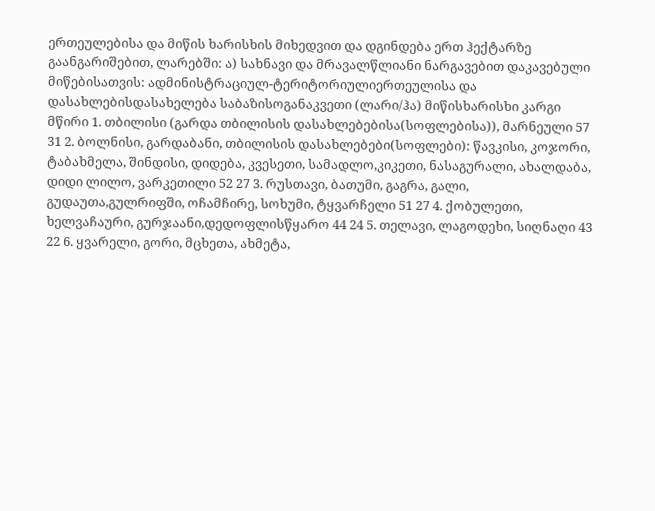ერთეულებისა და მიწის ხარისხის მიხედვით და დგინდება ერთ ჰექტარზე გაანგარიშებით, ლარებში: ა) სახნავი და მრავალწლიანი ნარგავებით დაკავებული მიწებისათვის: ადმინისტრაციულ-ტერიტორიულიერთეულისა და დასახლებისდასახელება საბაზისოგანაკვეთი (ლარი/ჰა) მიწისხარისხი კარგი მწირი 1. თბილისი (გარდა თბილისის დასახლებებისა(სოფლებისა)), მარნეული 57 31 2. ბოლნისი, გარდაბანი, თბილისის დასახლებები(სოფლები): წავკისი, კოჯორი, ტაბახმელა, შინდისი, დიდება, კვესეთი, სამადლო,კიკეთი, ნასაგურალი, ახალდაბა, დიდი ლილო, ვარკეთილი 52 27 3. რუსთავი, ბათუმი, გაგრა, გალი, გუდაუთა,გულრიფში, ოჩამჩირე, სოხუმი, ტყვარჩელი 51 27 4. ქობულეთი, ხელვაჩაური, გურჯაანი,დედოფლისწყარო 44 24 5. თელავი, ლაგოდეხი, სიღნაღი 43 22 6. ყვარელი, გორი, მცხეთა, ახმეტა,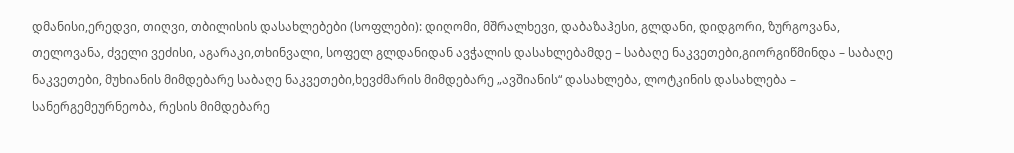დმანისი,ერედვი, თიღვი, თბილისის დასახლებები (სოფლები): დიღომი, მშრალხევი, დაბაზაჰესი, გლდანი, დიდგორი, ზურგოვანა, თელოვანა, ძველი ვეძისი, აგარაკი,თხინვალი, სოფელ გლდანიდან ავჭალის დასახლებამდე – საბაღე ნაკვეთები,გიორგიწმინდა – საბაღე ნაკვეთები, მუხიანის მიმდებარე საბაღე ნაკვეთები,ხევძმარის მიმდებარე „ავშიანის“ დასახლება, ლოტკინის დასახლება – სანერგემეურნეობა, რესის მიმდებარე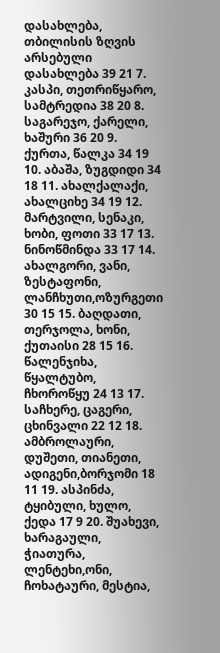დასახლება, თბილისის ზღვის არსებული დასახლება 39 21 7. კასპი, თეთრიწყარო, სამტრედია 38 20 8. საგარეჯო, ქარელი, ხაშური 36 20 9. ქურთა, წალკა 34 19 10. აბაშა, ზუგდიდი 34 18 11. ახალქალაქი, ახალციხე 34 19 12. მარტვილი, სენაკი, ხობი, ფოთი 33 17 13. ნინოწმინდა 33 17 14. ახალგორი, ვანი, ზესტაფონი, ლანჩხუთი,ოზურგეთი 30 15 15. ბაღდათი, თერჯოლა, ხონი, ქუთაისი 28 15 16. წალენჯიხა, წყალტუბო, ჩხოროწყუ 24 13 17. საჩხერე, ცაგერი, ცხინვალი 22 12 18. ამბროლაური, დუშეთი, თიანეთი, ადიგენი,ბორჯომი 18 11 19. ასპინძა, ტყიბული, ხულო, ქედა 17 9 20. შუახევი, ხარაგაული, ჭიათურა, ლენტეხი,ონი, ჩოხატაური, მესტია,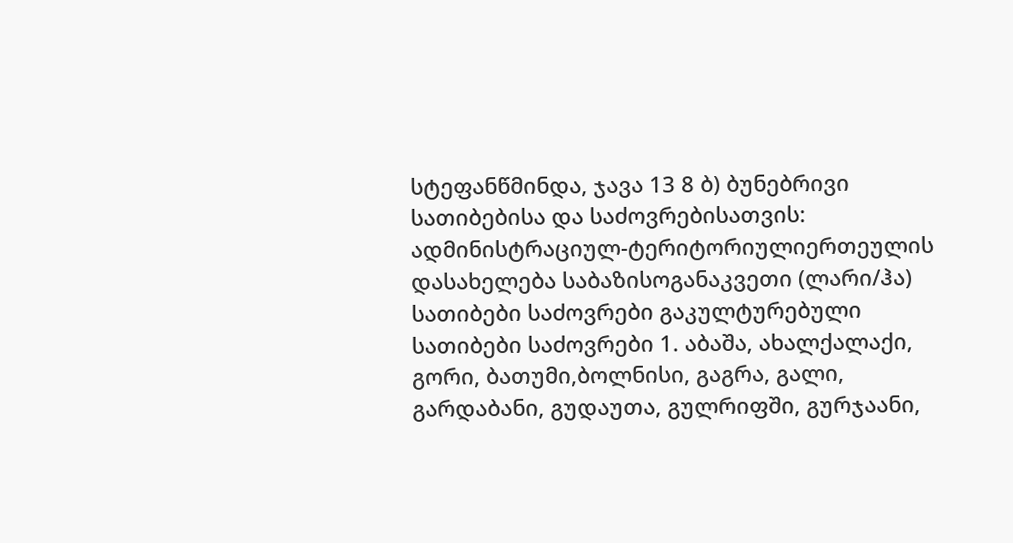სტეფანწმინდა, ჯავა 13 8 ბ) ბუნებრივი სათიბებისა და საძოვრებისათვის: ადმინისტრაციულ-ტერიტორიულიერთეულის დასახელება საბაზისოგანაკვეთი (ლარი/ჰა) სათიბები საძოვრები გაკულტურებული სათიბები საძოვრები 1. აბაშა, ახალქალაქი, გორი, ბათუმი,ბოლნისი, გაგრა, გალი, გარდაბანი, გუდაუთა, გულრიფში, გურჯაანი,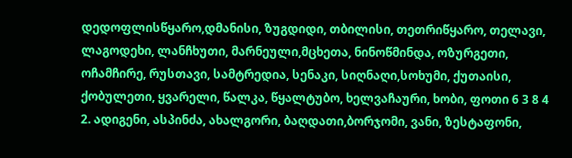დედოფლისწყარო,დმანისი, ზუგდიდი, თბილისი, თეთრიწყარო, თელავი, ლაგოდეხი, ლანჩხუთი, მარნეული,მცხეთა, ნინოწმინდა, ოზურგეთი, ოჩამჩირე, რუსთავი, სამტრედია, სენაკი, სიღნაღი,სოხუმი, ქუთაისი, ქობულეთი, ყვარელი, წალკა, წყალტუბო, ხელვაჩაური, ხობი, ფოთი 6 3 8 4 2. ადიგენი, ასპინძა, ახალგორი, ბაღდათი,ბორჯომი, ვანი, ზესტაფონი,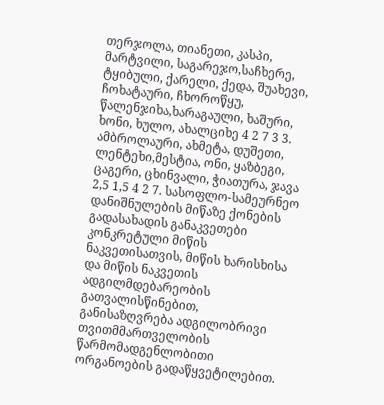თერჯოლა, თიანეთი, კასპი, მარტვილი, საგარეჯო,საჩხერე, ტყიბული, ქარელი, ქედა, შუახევი, ჩოხატაური, ჩხოროწყუ, წალენჯიხა,ხარაგაული, ხაშური, ხონი, ხულო, ახალციხე 4 2 7 3 3. ამბროლაური, ახმეტა, დუშეთი, ლენტეხი,მესტია, ონი, ყაზბეგი, ცაგერი, ცხინვალი, ჭიათურა, ჯავა 2,5 1,5 4 2 7. სასოფლო-სამეურნეო დანიშნულების მიწაზე ქონების გადასახადის განაკვეთები კონკრეტული მიწის ნაკვეთისათვის, მიწის ხარისხისა და მიწის ნაკვეთის ადგილმდებარეობის გათვალისწინებით, განისაზღვრება ადგილობრივი თვითმმართველობის წარმომადგენლობითი ორგანოების გადაწყვეტილებით.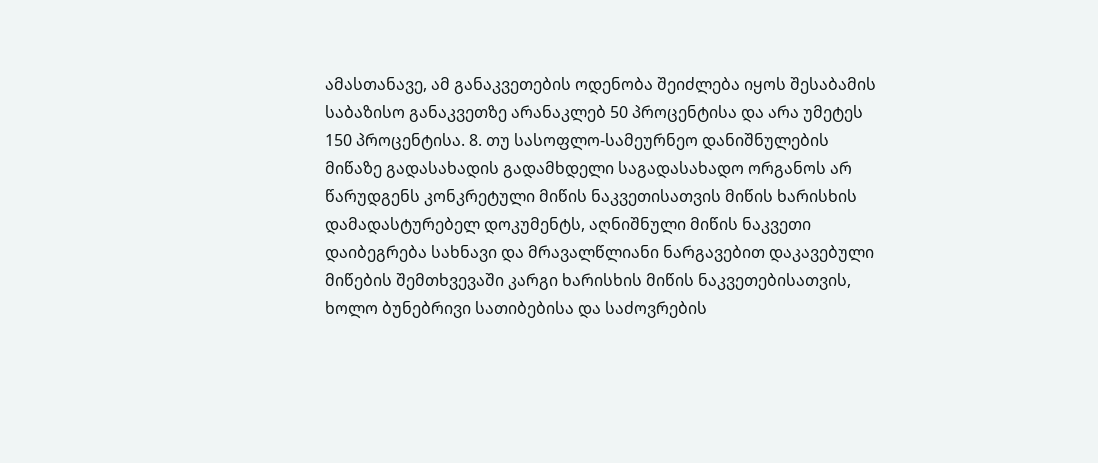ამასთანავე, ამ განაკვეთების ოდენობა შეიძლება იყოს შესაბამის საბაზისო განაკვეთზე არანაკლებ 50 პროცენტისა და არა უმეტეს 150 პროცენტისა. 8. თუ სასოფლო-სამეურნეო დანიშნულების მიწაზე გადასახადის გადამხდელი საგადასახადო ორგანოს არ წარუდგენს კონკრეტული მიწის ნაკვეთისათვის მიწის ხარისხის დამადასტურებელ დოკუმენტს, აღნიშნული მიწის ნაკვეთი დაიბეგრება სახნავი და მრავალწლიანი ნარგავებით დაკავებული მიწების შემთხვევაში კარგი ხარისხის მიწის ნაკვეთებისათვის, ხოლო ბუნებრივი სათიბებისა და საძოვრების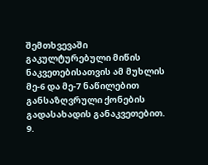შემთხვევაში გაკულტურებული მიწის ნაკვეთებისათვის ამ მუხლის მე-6 და მე-7 ნაწილებით განსაზღვრული ქონების გადასახადის განაკვეთებით. 9.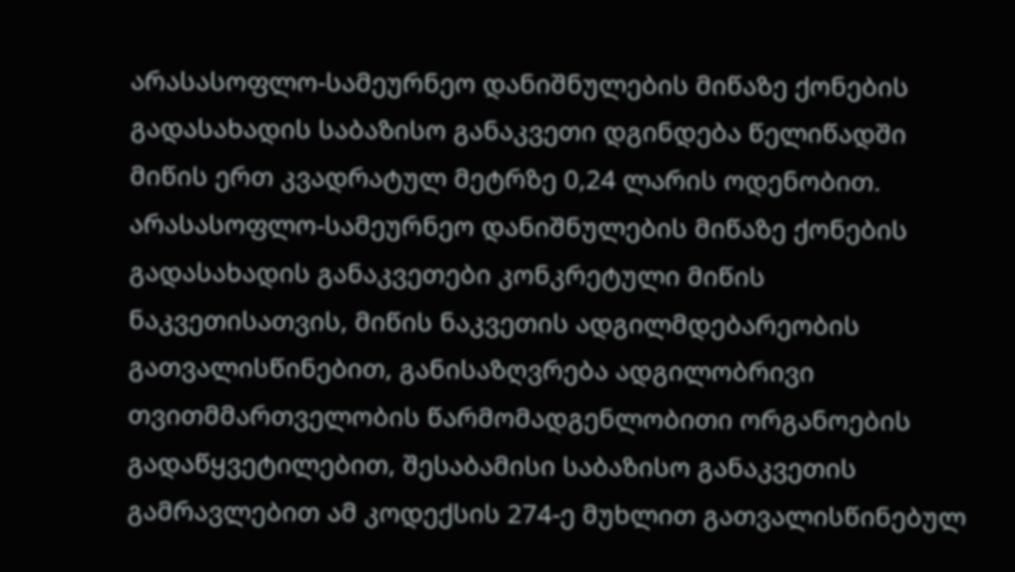არასასოფლო-სამეურნეო დანიშნულების მიწაზე ქონების გადასახადის საბაზისო განაკვეთი დგინდება წელიწადში მიწის ერთ კვადრატულ მეტრზე 0,24 ლარის ოდენობით. არასასოფლო-სამეურნეო დანიშნულების მიწაზე ქონების გადასახადის განაკვეთები კონკრეტული მიწის ნაკვეთისათვის, მიწის ნაკვეთის ადგილმდებარეობის გათვალისწინებით, განისაზღვრება ადგილობრივი თვითმმართველობის წარმომადგენლობითი ორგანოების გადაწყვეტილებით, შესაბამისი საბაზისო განაკვეთის გამრავლებით ამ კოდექსის 274-ე მუხლით გათვალისწინებულ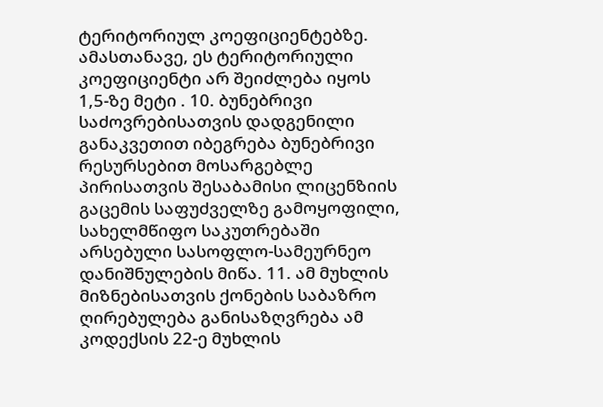ტერიტორიულ კოეფიციენტებზე. ამასთანავე, ეს ტერიტორიული კოეფიციენტი არ შეიძლება იყოს 1,5-ზე მეტი . 10. ბუნებრივი საძოვრებისათვის დადგენილი განაკვეთით იბეგრება ბუნებრივი რესურსებით მოსარგებლე პირისათვის შესაბამისი ლიცენზიის გაცემის საფუძველზე გამოყოფილი, სახელმწიფო საკუთრებაში არსებული სასოფლო-სამეურნეო დანიშნულების მიწა. 11. ამ მუხლის მიზნებისათვის ქონების საბაზრო ღირებულება განისაზღვრება ამ კოდექსის 22-ე მუხლის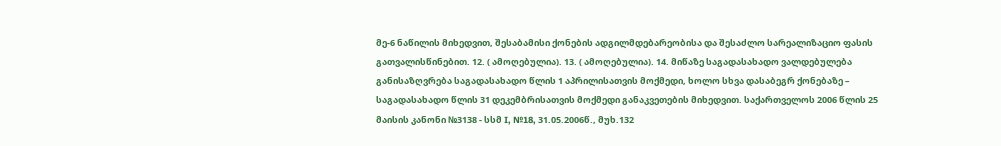მე-6 ნაწილის მიხედვით, შესაბამისი ქონების ადგილმდებარეობისა და შესაძლო სარეალიზაციო ფასის გათვალისწინებით. 12. ( ამოღებულია). 13. ( ამოღებულია). 14. მიწაზე საგადასახადო ვალდებულება განისაზღვრება საგადასახადო წლის 1 აპრილისათვის მოქმედი, ხოლო სხვა დასაბეგრ ქონებაზე – საგადასახადო წლის 31 დეკემბრისათვის მოქმედი განაკვეთების მიხედვით. საქართველოს 2006 წლის 25 მაისის კანონი №3138 - სსმ I, №18, 31.05.2006წ., მუხ.132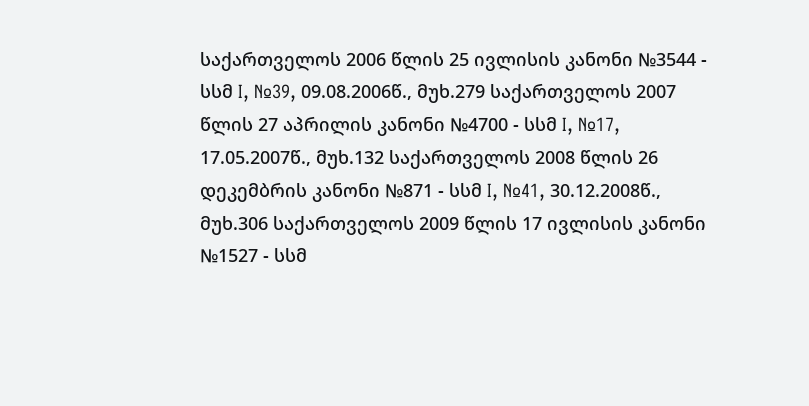საქართველოს 2006 წლის 25 ივლისის კანონი №3544 - სსმ I, №39, 09.08.2006წ., მუხ.279 საქართველოს 2007 წლის 27 აპრილის კანონი №4700 - სსმ I, №17, 17.05.2007წ., მუხ.132 საქართველოს 2008 წლის 26 დეკემბრის კანონი №871 - სსმ I, №41, 30.12.2008წ., მუხ.306 საქართველოს 2009 წლის 17 ივლისის კანონი №1527 - სსმ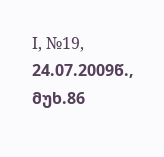I, №19, 24.07.2009წ., მუხ.86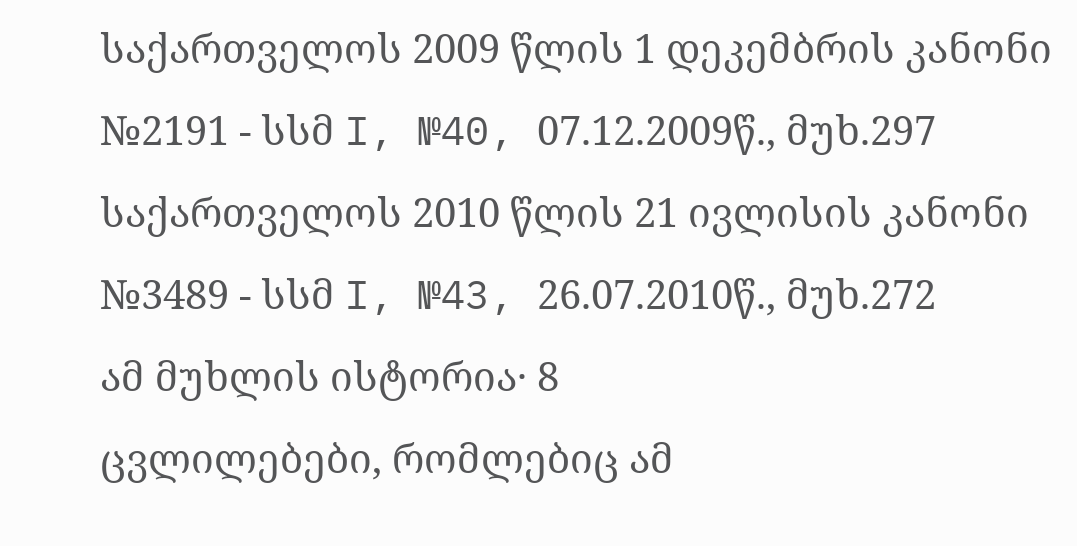საქართველოს 2009 წლის 1 დეკემბრის კანონი №2191 - სსმ I, №40, 07.12.2009წ., მუხ.297 საქართველოს 2010 წლის 21 ივლისის კანონი №3489 - სსმ I, №43, 26.07.2010წ., მუხ.272
ამ მუხლის ისტორია· 8
ცვლილებები, რომლებიც ამ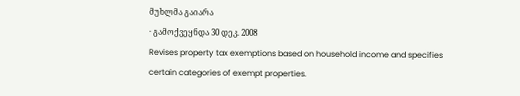მუხლმა გაიარა
· გამოქვეყნდა 30 დეკ. 2008
Revises property tax exemptions based on household income and specifies certain categories of exempt properties.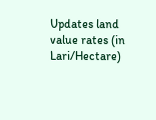Updates land value rates (in Lari/Hectare)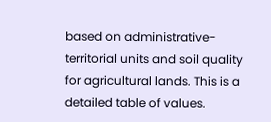based on administrative-territorial units and soil quality for agricultural lands. This is a detailed table of values.